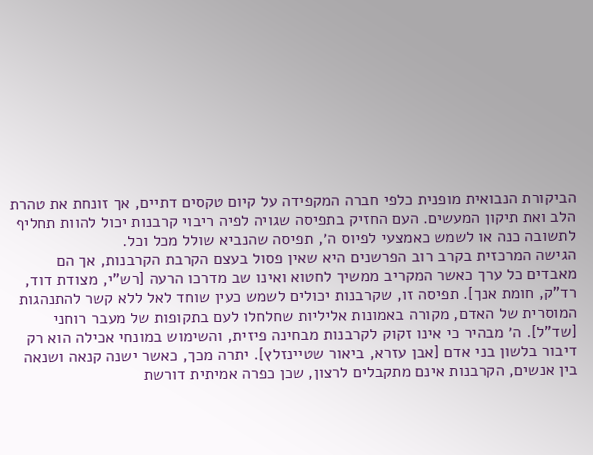הביקורת הנבואית מופנית כלפי חברה המקפידה על קיום טקסים דתיים, אך זונחת את טהרת הלב ואת תיקון המעשים. העם החזיק בתפיסה שגויה לפיה ריבוי קרבנות יכול להוות תחליף לתשובה כנה או לשמש כאמצעי לפיוס ה׳, תפיסה שהנביא שולל מכל וכל.
הגישה המרכזית בקרב רוב הפרשנים היא שאין פסול בעצם הקרבת הקרבנות, אך הם מאבדים כל ערך כאשר המקריב ממשיך לחטוא ואינו שב מדרכו הרעה [רש"י, מצודת דוד, רד"ק, חומת אנך]. תפיסה זו, שקרבנות יכולים לשמש כעין שוחד לאל ללא קשר להתנהגות המוסרית של האדם, מקורה באמונות אליליות שחלחלו לעם בתקופות של מעבר רוחני [שד"ל]. ה׳ מבהיר כי אינו זקוק לקרבנות מבחינה פיזית, והשימוש במונחי אכילה הוא רק דיבור בלשון בני אדם [אבן עזרא, ביאור שטיינזלץ]. יתרה מכך, כאשר ישנה קנאה ושנאה בין אנשים, הקרבנות אינם מתקבלים לרצון, שכן כפרה אמיתית דורשת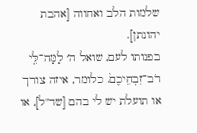שלמות הלב ואחווה [אהבת יהונתן].
בפנותו לעם, שואל ה׳ לָמָּה־לִּ֤י רֹב־זִבְחֵיכֶם֙. כלומר, איזה צורך או תועלת יש לי בהם [שד"ל], או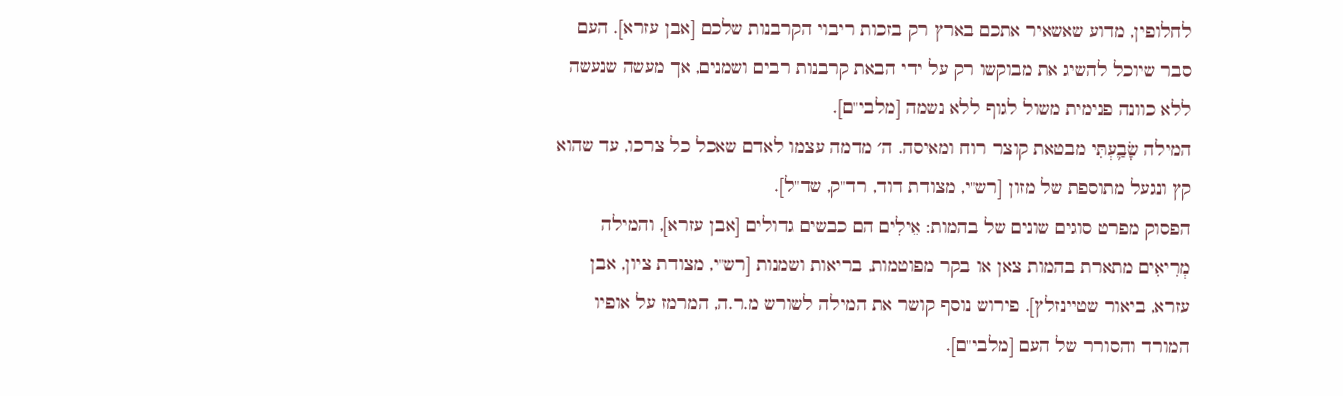לחלופין, מדוע שאשאיר אתכם בארץ רק בזכות ריבוי הקרבנות שלכם [אבן עזרא]. העם סבר שיוכל להשיג את מבוקשו רק על ידי הבאת קרבנות רבים ושמנים, אך מעשה שנעשה ללא כוונה פנימית משול לגוף ללא נשמה [מלבי"ם].
המילה שָׂבַ֛עְתִּי מבטאת קוצר רוח ומאיסה. ה׳ מדמה עצמו לאדם שאכל כל צרכו, עד שהוא קץ ונגעל מתוספת של מזון [רש"י, מצודת דוד, רד"ק, שד"ל].
הפסוק מפרט סוגים שונים של בהמות: אֵילִים הם כבשים גדולים [אבן עזרא], והמילה מְרִיאִים מתארת בהמות צאן או בקר מפוטמות, בריאות ושמנות [רש"י, מצודת ציון, אבן עזרא, ביאור שטיינזלץ]. פירוש נוסף קושר את המילה לשורש מ.ר.ה, המרמז על אופיו המורד והסורר של העם [מלבי"ם].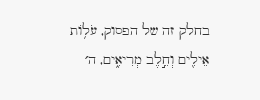בחלק זה של הפסוק, עֹל֥וֹת אֵילִ֖ים וְחֵ֣לֶב מְרִיאִ֑ים, ה׳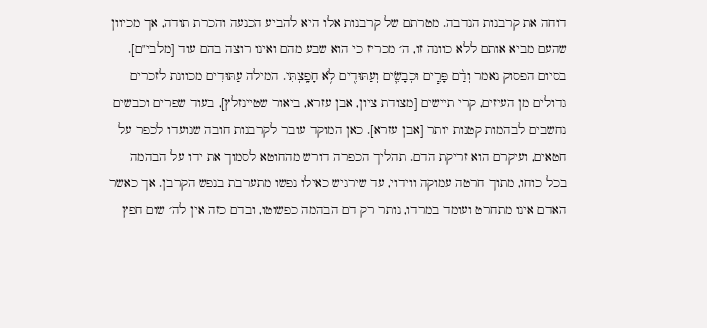דוחה את קרבנות הנדבה. מטרתם של קרבנות אלו היא להביע הכנעה והכרת תודה, אך מכיוון שהעם מביא אותם ללא כוונה זו, ה׳ מכריז כי הוא שבע מהם ואינו רוצה בהם עוד [מלבי"ם].
בסיום הפסוק נאמר וְדַ֨ם פָּרִ֧ים וּכְבָשִׂ֛ים וְעַתּוּדִ֖ים לֹ֥א חָפָֽצְתִּי. המילה עַתּוּדִים מכוונת לזכרים גדולים מן העיזים, קרי תיישים [מצודת ציון, אבן עזרא, ביאור שטיינזלץ], בעוד שפרים וכבשים נחשבים לבהמות קטנות יותר [אבן עזרא]. כאן המוקד עובר לקרבנות חובה שנועדו לכפר על חטאים, ועיקרם הוא זריקת הדם. תהליך הכפרה דורש מהחוטא לסמוך את ידו על הבהמה בכל כוחו, מתוך חרטה עמוקה ווידוי, עד שירגיש כאילו נפשו מתערבת בנפש הקרבן. אך כאשר האדם אינו מתחרט ועומד במרדו, נותר רק דם הבהמה כפשוטו, ובדם כזה אין לה׳ שום חפץ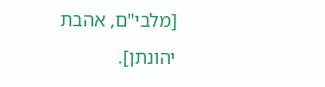[מלבי"ם, אהבת יהונתן].